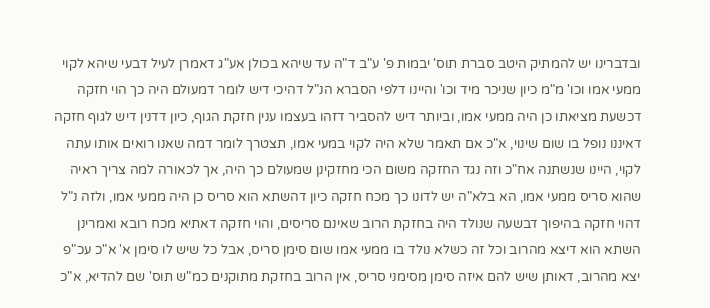ובדברינו יש להמתיק היטב סברת תוס' יבמות פ' ע"ב ד"ה עד שיהא בכולן אע"ג דאמרן לעיל דבעי שיהא לקוי ממעי אמו וכו' מ"מ כיון שניכר מיד וכו' והיינו דלפי הסברא הנ"ל דהיכי דיש לומר דמעולם היה כך הוי חזקה דכשעת מציאתו כן היה ממעי אמו, וביותר דיש להסביר דזהו בעצמו ענין חזקת הגוף, כיון דדנין דיש לגוף חזקה דאיננו נופל בו שום שינוי, א"כ אם תאמר שלא היה לקוי במעי אמו, תצטרך לומר דמה שאנו רואים אותו עתה לקוי, היינו שנשתנה אח"כ וזה נגד החזקה משום הכי מחזקינן שמעולם כך היה, אך לכאורה למה צריך ראיה שהוא סריס ממעי אמו, הא בלא"ה יש לדונו כך מכח חזקה כיון דהשתא הוא סריס כן היה ממעי אמו, ולזה נ"ל דהוי חזקה בהיפוך דבשעה שנולד היה בחזקת הרוב שאינם סריסים, והוי חזקה דאתיא מכח רובא ואמרינן השתא הוא דיצא מהרוב וכל זה כשלא נולד בו ממעי אמו שום סימן סריס, אבל כל שיש לו סימן א' א"כ עכ"פ יצא מהרוב, דאותן שיש להם איזה סימן מסימני סריס, אין הרוב בחזקת מתוקנים כמ"ש תוס' שם להדיא, א"כ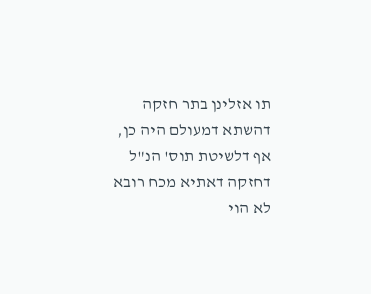תו אזלינן בתר חזקה דהשתא דמעולם היה כן, אף דלשיטת תוס' הנ"ל דחזקה דאתיא מכח רובא לא הוי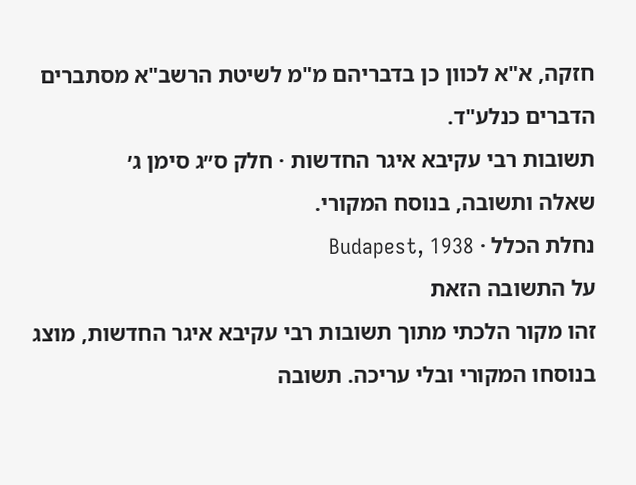חזקה, א"א לכוון כן בדבריהם מ"מ לשיטת הרשב"א מסתברים הדברים כנלע"ד.
תשובות רבי עקיבא איגר החדשות · חלק ס״ג סימן ג׳
שאלה ותשובה, בנוסח המקורי.
נחלת הכלל · Budapest, 1938
על התשובה הזאת
זהו מקור הלכתי מתוך תשובות רבי עקיבא איגר החדשות, מוצג בנוסחו המקורי ובלי עריכה. תשובה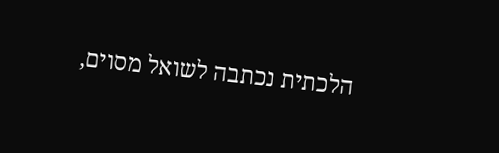הלכתית נכתבה לשואל מסוים,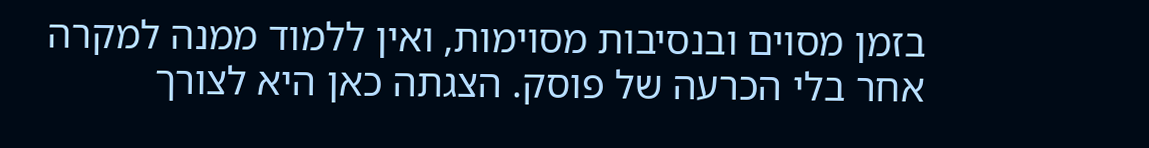בזמן מסוים ובנסיבות מסוימות, ואין ללמוד ממנה למקרה אחר בלי הכרעה של פוסק. הצגתה כאן היא לצורך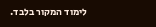לימוד המקור בלבד.